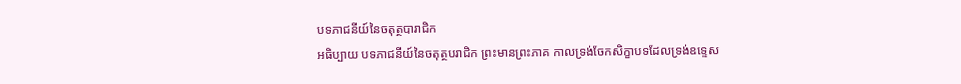បទភាជនីយ៍នៃចតុត្ថបារាជិក
អធិប្បាយ បទភាជនីយ៍នៃចតុត្ថបរាជិក ព្រះមានព្រះភាគ កាលទ្រង់ចែកសិក្ខាបទដែលទ្រង់ឧទ្ទេស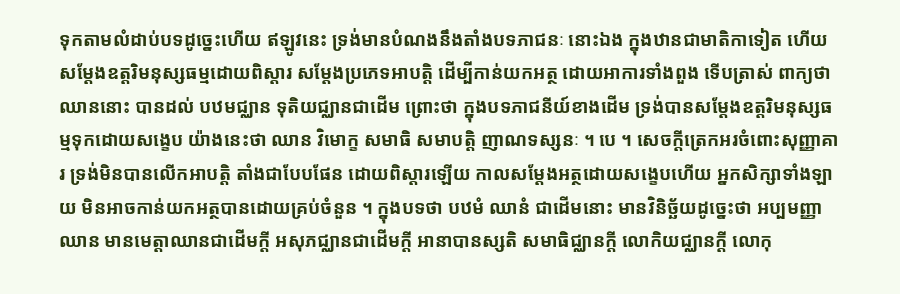ទុកតាមលំដាប់បទដូច្នេះហើយ ឥឡូវនេះ ទ្រង់មានបំណងនឹងតាំងបទភាជនៈ នោះឯង ក្នុងឋានជាមាតិកាទៀត ហើយសម្តែងឧត្តរិមនុស្សធម្មដោយពិស្តារ សម្តែងប្រភេទអាបត្តិ ដើម្បីកាន់យកអត្ថ ដោយអាការទាំងពួង ទើបត្រាស់ ពាក្យថា ឈាននោះ បានដល់ បឋមជ្ឈាន ទុតិយជ្ឈានជាដើម ព្រោះថា ក្នុងបទភាជនីយ៍ខាងដើម ទ្រង់បានសម្តែងឧត្តរិមនុស្សធម្មទុកដោយសង្ខេប យ៉ាងនេះថា ឈាន វិមោក្ខ សមាធិ សមាបត្តិ ញាណទស្សនៈ ។ បេ ។ សេចក្តីត្រេកអរចំពោះសុញ្ញាគារ ទ្រង់មិនបានលើកអាបត្តិ តាំងជាបែបផែន ដោយពិស្តារឡើយ កាលសម្តែងអត្ថដោយសង្ខេបហើយ អ្នកសិក្សាទាំងឡាយ មិនអាចកាន់យកអត្ថបានដោយគ្រប់ចំនួន ។ ក្នុងបទថា បឋមំ ឈានំ ជាដើមនោះ មានវិនិច្ឆ័យដូច្នេះថា អប្បមញ្ញាឈាន មានមេត្តាឈានជាដើមក្តី អសុភជ្ឈានជាដើមក្តី អានាបានស្សតិ សមាធិជ្ឈានក្តី លោកិយជ្ឈានក្តី លោកុ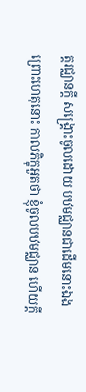ត្តរជ្ឈានក្តី សង្គ្រោះចូលដោយ បឋមជ្ឈានជាដើមនោះឯង ព្រោះហេតុនោះ កាលភិក្ខុអួតថា ខ្ញុំចូលបឋមជ្ឈាន ហើយក្តី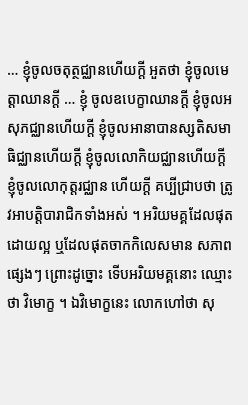… ខ្ញុំចូលចតុត្ថជ្ឈានហើយក្តី អួតថា ខ្ញុំចូលមេត្តាឈានក្តី … ខ្ញុំ ចូលឧបេក្ខាឈានក្តី ខ្ញុំចូលអសុភជ្ឈានហើយក្តី ខ្ញុំចូលអានាបានស្សតិសមាធិជ្ឈានហើយក្តី ខ្ញុំចូលលោកិយជ្ឈានហើយក្តី ខ្ញុំចូលលោកុត្តរជ្ឈាន ហើយក្តី គប្បីជ្រាបថា ត្រូវអាបត្តិបារាជិកទាំងអស់ ។ អរិយមគ្គដែលផុតដោយល្អ ឬដែលផុតចាកកិលេសមាន សភាព ផ្សេងៗ ព្រោះដូច្នោះ ទើបអរិយមគ្គនោះ ឈ្មោះថា វិមោក្ខ ។ ឯវិមោក្ខនេះ លោកហៅថា សុ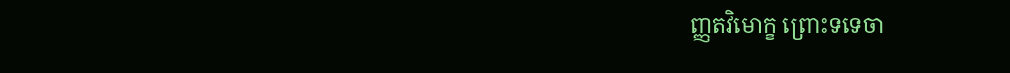ញ្ញតវិមោក្ខ ព្រោះទទេចា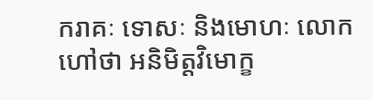ករាគៈ ទោសៈ និងមោហៈ លោកហៅថា អនិមិត្តវិមោក្ខ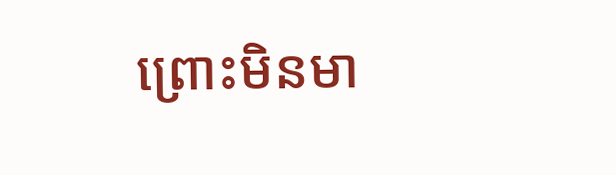ព្រោះមិនមា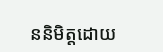ននិមិត្តដោយ